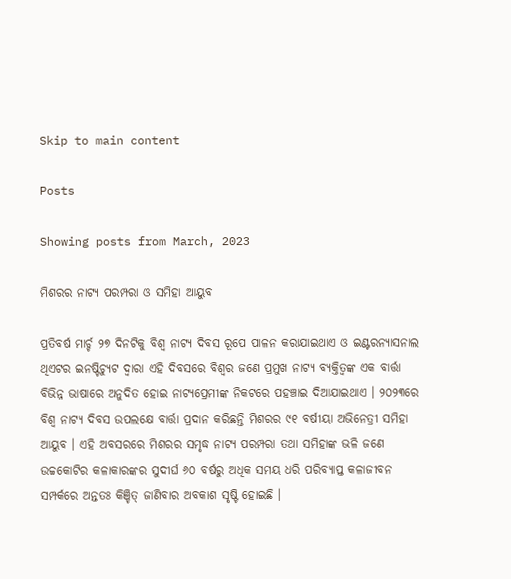Skip to main content

Posts

Showing posts from March, 2023

ମିଶରର ନାଟ୍ୟ ପରମ୍ପରା ଓ ସମିହା ଆୟୁବ

ପ୍ରତିବର୍ଷ ମାର୍ଚ୍ଚ ୨୭ ଦିନଟିକୁ ବିଶ୍ୱ ନାଟ୍ୟ ଦିବସ ରୂପେ ପାଳନ କରାଯାଇଥାଏ ଓ ଇଣ୍ଟରନ୍ୟାସନାଲ ଥିଏଟର ଇନଷ୍ଟିଚ୍ୟୁଟ ଦ୍ୱାରା ଏହି ଦିବସରେ ବିଶ୍ୱର ଜଣେ ପ୍ରମୁଖ ନାଟ୍ୟ ବ୍ୟକ୍ତିତ୍ୱଙ୍କ ଏକ ବାର୍ତ୍ତା ବିଭିନ୍ନ ଭାଷାରେ ଅନୁଦିତ ହୋଇ ନାଟ୍ୟପ୍ରେମୀଙ୍କ ନିକଟରେ ପହଞ୍ଚାଇ ଦିଆଯାଇଥାଏ । ୨୦୨୩ରେ ବିଶ୍ୱ ନାଟ୍ୟ ଦିବସ ଉପଲକ୍ଷେ ବାର୍ତ୍ତା ପ୍ରଦାନ କରିଛନ୍ତି ମିଶରର ୯୧ ବର୍ଷୀୟା ଅଭିନେତ୍ରୀ ସମିହା ଆୟୁବ । ଏହି ଅବସରରେ ମିଶରର ସମୃଦ୍ଧ ନାଟ୍ୟ ପରମ୍ପରା ତଥା ସମିହାଙ୍କ ଭଳି ଜଣେ ଉଚ୍ଚକୋଟିର କଳାକାରଙ୍କର ସୁଦୀର୍ଘ ୬୦ ବର୍ଷରୁ ଅଧିକ ସମୟ ଧରି ପରିବ୍ୟାପ୍ତ କଳାଜୀବନ ସମ୍ପର୍କରେ ଅନ୍ତତଃ କିଞ୍ଚିତ୍ ଜାଣିବାର ଅବକାଶ ସୃଷ୍ଟି ହୋଇଛି ।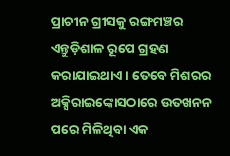ପ୍ରାଚୀନ ଗ୍ରୀସକୁ ରଙ୍ଗମଞ୍ଚର ଏନ୍ତୁଡ଼ିଶାଳ ରୂପେ ଗ୍ରହଣ କରାଯାଇଥାଏ । ତେବେ ମିଶରର ଅକ୍ସିରାଇଙ୍କୋସଠାରେ ଉତଖନନ ପରେ ମିଳିଥିବା ଏକ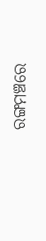ରଙ୍ଗମଞ୍ଚରେ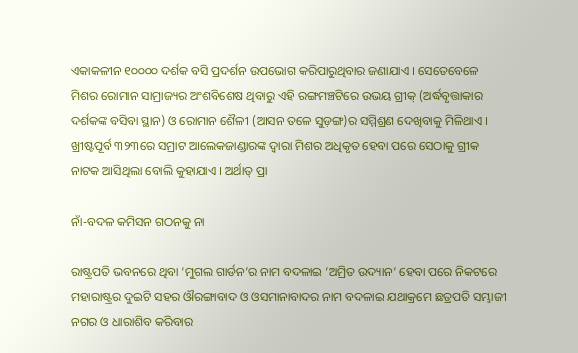ଏକାକଳୀନ ୧୦୦୦୦ ଦର୍ଶକ ବସି ପ୍ରଦର୍ଶନ ଉପଭୋଗ କରିପାରୁଥିବାର ଜଣାଯାଏ । ସେତେବେଳେ ମିଶର ରୋମାନ ସାମ୍ରାଜ୍ୟର ଅଂଶବିଶେଷ ଥିବାରୁ ଏହି ରଙ୍ଗମଞ୍ଚଟିରେ ଉଭୟ ଗ୍ରୀକ୍ (ଅର୍ଦ୍ଧବୃତ୍ତାକାର ଦର୍ଶକଙ୍କ ବସିବା ସ୍ଥାନ) ଓ ରୋମାନ ଶୈଳୀ (ଆସନ ତଳେ ସୁଡ଼ଙ୍ଗ)ର ସମ୍ମିଶ୍ରଣ ଦେଖିବାକୁ ମିଳିଥାଏ । ଖ୍ରୀଷ୍ଟପୂର୍ବ ୩୨୩ରେ ସମ୍ରାଟ ଆଲେକଜାଣ୍ଡାରଙ୍କ ଦ୍ୱାରା ମିଶର ଅଧିକୃତ ହେବା ପରେ ସେଠାକୁ ଗ୍ରୀକ ନାଟକ ଆସିଥିଲା ବୋଲି କୁହାଯାଏ । ଅର୍ଥାତ୍ ପ୍ରା

ନାଁ-ବଦଳ କମିସନ ଗଠନକୁ ନା

ରାଷ୍ଟ୍ରପତି ଭବନରେ ଥିବା ‘ମୁଗଲ ଗାର୍ଡନ’ର ନାମ ବଦଳାଇ ‘ଅମ୍ରିତ ଉଦ୍ୟାନ’ ହେବା ପରେ ନିକଟରେ ମହାରାଷ୍ଟ୍ରର ଦୁଇଟି ସହର ଔରଙ୍ଗାବାଦ ଓ ଓସମାନାବାଦର ନାମ ବଦଳାଇ ଯଥାକ୍ରମେ ଛତ୍ରପତି ସମ୍ଭାଜୀ ନଗର ଓ ଧାରାଶିବ କରିବାର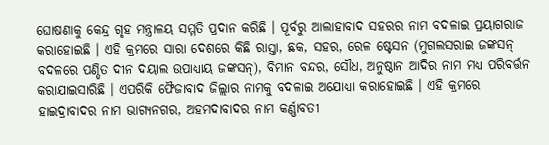ଘୋଷଣାକୁ କେନ୍ଦ୍ର ଗୃହ ମନ୍ତ୍ରାଳୟ ସମ୍ମତି ପ୍ରଦାନ କରିଛି । ପୂର୍ବରୁ ଆଲାହାବାଦ ସହରର ନାମ ବଦଳାଇ ପ୍ରୟାଗରାଜ କରାହୋଇଛି । ଏହି କ୍ରମରେ ସାରା ଦେଶରେ କିଛି ରାସ୍ତା, ଛକ, ସହର, ରେଳ ଷ୍ଟେସନ (ମୁଗଲସରାଇ ଜଙ୍କସନ୍ ବଦଳରେ ପଣ୍ଡିତ ଦୀନ ଦୟାଲ ଉପାଧ୍ୟାୟ ଜଙ୍କସନ୍), ବିମାନ ବନ୍ଦର, ସୌଧ, ଅନୁଷ୍ଠାନ ଆଦିର ନାମ ମଧ୍ୟ ପରିବର୍ତ୍ତନ କରାଯାଇସାରିଛି । ଏପରିକି ଫୈଜାବାଦ ଜିଲ୍ଲାର ନାମକୁ ବଦଳାଇ ଅଯୋଧ୍ୟା କରାହୋଇଛି । ଏହି କ୍ରମରେ ହାଇଦ୍ରାବାଦର ନାମ ଭାଗ୍ୟନଗର, ଅହମଦାବାଦର ନାମ କର୍ଣ୍ଣାବତୀ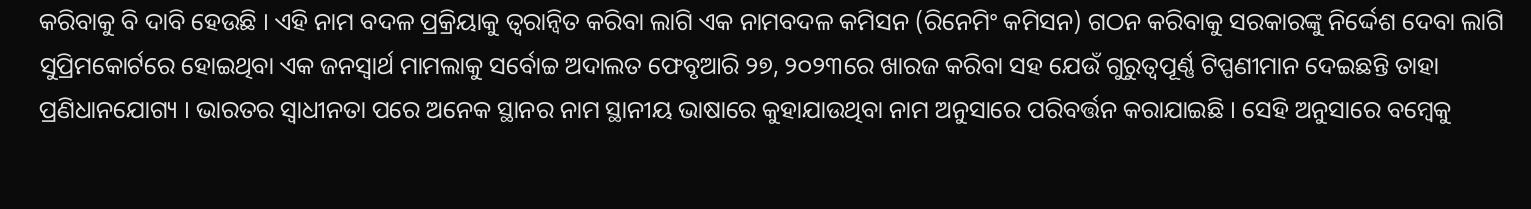କରିବାକୁ ବି ଦାବି ହେଉଛି । ଏହି ନାମ ବଦଳ ପ୍ରକ୍ରିୟାକୁ ତ୍ୱରାନ୍ୱିତ କରିବା ଲାଗି ଏକ ନାମବଦଳ କମିସନ (ରିନେମିଂ କମିସନ) ଗଠନ କରିବାକୁ ସରକାରଙ୍କୁ ନିର୍ଦ୍ଦେଶ ଦେବା ଲାଗି ସୁପ୍ରିମକୋର୍ଟରେ ହୋଇଥିବା ଏକ ଜନସ୍ୱାର୍ଥ ମାମଲାକୁ ସର୍ବୋଚ୍ଚ ଅଦାଲତ ଫେବୃଆରି ୨୭, ୨୦୨୩ରେ ଖାରଜ କରିବା ସହ ଯେଉଁ ଗୁରୁତ୍ୱପୂର୍ଣ୍ଣ ଟିପ୍ପଣୀମାନ ଦେଇଛନ୍ତି ତାହା ପ୍ରଣିଧାନଯୋଗ୍ୟ । ଭାରତର ସ୍ୱାଧୀନତା ପରେ ଅନେକ ସ୍ଥାନର ନାମ ସ୍ଥାନୀୟ ଭାଷାରେ କୁହାଯାଉଥିବା ନାମ ଅନୁସାରେ ପରିବର୍ତ୍ତନ କରାଯାଇଛି । ସେହି ଅନୁସାରେ ବମ୍ୱେକୁ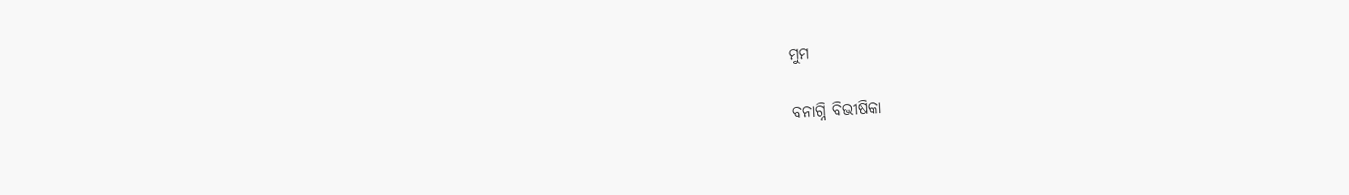ମୁମ

ବନାଗ୍ନି ବିଭୀଷିକା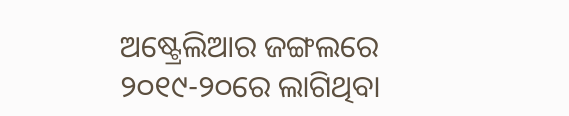ଅଷ୍ଟ୍ରେଲିଆର ଜଙ୍ଗଲରେ ୨୦୧୯-୨୦ରେ ଲାଗିଥିବା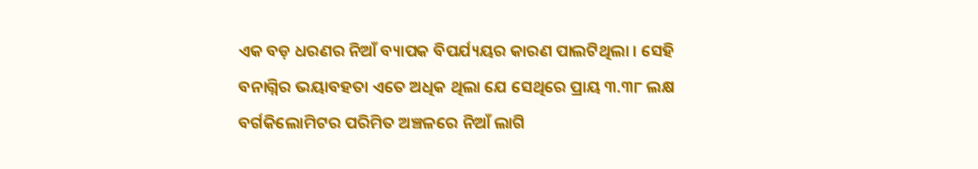ଏକ ବଡ଼ ଧରଣର ନିଆଁ ବ୍ୟାପକ ବିପର୍ଯ୍ୟୟର କାରଣ ପାଲଟିଥିଲା । ସେହି ବନାଗ୍ନିର ଭୟାବହତା ଏତେ ଅଧିକ ଥିଲା ଯେ ସେଥିରେ ପ୍ରାୟ ୩.୩୮ ଲକ୍ଷ ବର୍ଗକିଲୋମିଟର ପରିମିତ ଅଞ୍ଚଳରେ ନିଆଁ ଲାଗି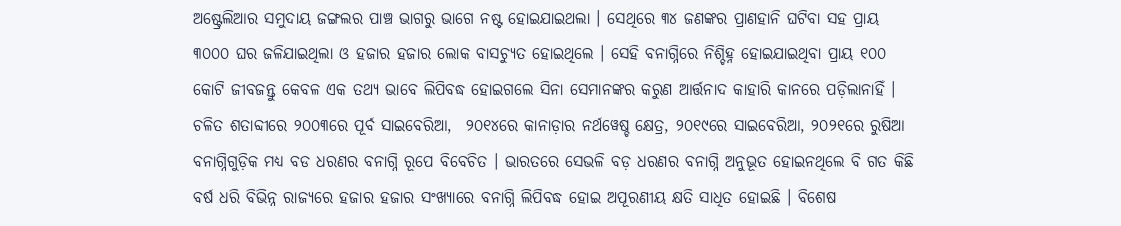ଅଷ୍ଟ୍ରେଲିଆର ସମୁଦାୟ ଜଙ୍ଗଲର ପାଞ୍ଚ ଭାଗରୁ ଭାଗେ ନଷ୍ଟ ହୋଇଯାଇଥଲା । ସେଥିରେ ୩୪ ଜଣଙ୍କର ପ୍ରାଣହାନି ଘଟିବା ସହ ପ୍ରାୟ ୩୦୦୦ ଘର ଜଳିଯାଇଥିଲା ଓ ହଜାର ହଜାର ଲୋକ ବାସଚ୍ୟୁତ ହୋଇଥିଲେ । ସେହି ବନାଗ୍ନିରେ ନିଶ୍ଚିହ୍ନ ହୋଇଯାଇଥିବା ପ୍ରାୟ ୧୦୦ କୋଟି ଜୀବଜନ୍ତୁ କେବଳ ଏକ ତଥ୍ୟ ଭାବେ ଲିପିବଦ୍ଧ ହୋଇଗଲେ ସିନା ସେମାନଙ୍କର କରୁଣ ଆର୍ତ୍ତନାଦ କାହାରି କାନରେ ପଡ଼ିଲାନାହିଁ । ଚଳିତ ଶତାବ୍ଦୀରେ ୨୦୦୩ରେ ପୂର୍ବ ସାଇବେରିଆ,  ୨୦୧୪ରେ କାନାଡ଼ାର ନର୍ଥୱେଷ୍ଚ କ୍ଷେତ୍ର, ୨୦୧୯ରେ ସାଇବେରିଆ, ୨୦୨୧ରେ ରୁଷିଆ ବନାଗ୍ନିଗୁଡ଼ିକ ମଧ୍ୟ ବଡ ଧରଣର ବନାଗ୍ନି ରୂପେ ବିବେଚିତ । ଭାରତରେ ସେଭଳି ବଡ଼ ଧରଣର ବନାଗ୍ନି ଅନୁଭୂତ ହୋଇନଥିଲେ ବି ଗତ କିଛି ବର୍ଷ ଧରି ବିଭିନ୍ନ ରାଜ୍ୟରେ ହଜାର ହଜାର ସଂଖ୍ୟାରେ ବନାଗ୍ନି ଲିପିବଦ୍ଧ ହୋଇ ଅପୂରଣୀୟ କ୍ଷତି ସାଧିତ ହୋଇଛି । ବିଶେଷ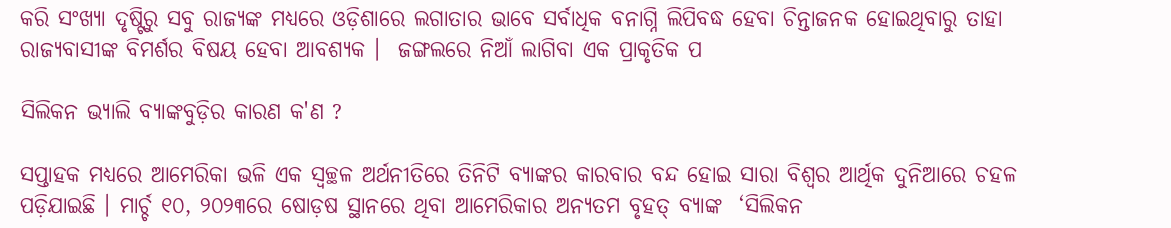କରି ସଂଖ୍ୟା ଦୃଷ୍ଟିରୁ ସବୁ ରାଜ୍ୟଙ୍କ ମଧ୍ୟରେ ଓଡ଼ିଶାରେ ଲଗାତାର ଭାବେ ସର୍ବାଧିକ ବନାଗ୍ନି ଲିପିବଦ୍ଧ ହେବା ଚିନ୍ତାଜନକ ହୋଇଥିବାରୁ ତାହା ରାଜ୍ୟବାସୀଙ୍କ ବିମର୍ଶର ବିଷୟ ହେବା ଆବଶ୍ୟକ ।  ଜଙ୍ଗଲରେ ନିଆଁ ଲାଗିବା ଏକ ପ୍ରାକୃତିକ ପ

ସିଲିକନ ଭ୍ୟାଲି ବ୍ୟାଙ୍କବୁଡ଼ିର କାରଣ କ'ଣ ?

ସପ୍ତାହକ ମଧ୍ୟରେ ଆମେରିକା ଭଳି ଏକ ସ୍ୱଚ୍ଛଳ ଅର୍ଥନୀତିରେ ତିନିଟି ବ୍ୟାଙ୍କର କାରବାର ବନ୍ଦ ହୋଇ ସାରା ବିଶ୍ୱର ଆର୍ଥିକ ଦୁନିଆରେ ଚହଳ ପଡ଼ିଯାଇଛି । ମାର୍ଚ୍ଚ ୧୦, ୨୦୨୩ରେ ଷୋଡ଼ଷ ସ୍ଥାନରେ ଥିବା ଆମେରିକାର ଅନ୍ୟତମ ବୃହତ୍ ବ୍ୟାଙ୍କ  ‘ସିଲିକନ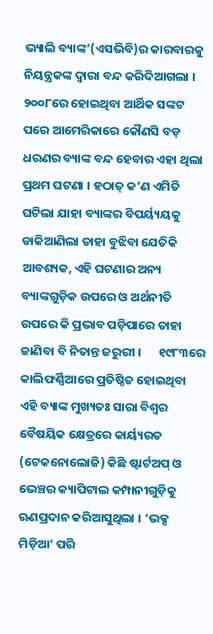ଭ୍ୟାଲି ବ୍ୟାଙ୍କ’(ଏସଭିବି)ର କାରବାରକୁ ନିୟନ୍ତ୍ରକଙ୍କ ଦ୍ୱାରା ବନ୍ଦ କରିଦିଆଗଲା । ୨୦୦୮ରେ ହୋଇଥିବା ଆର୍ଥିକ ସଙ୍କଟ ପରେ ଆମେରିକାରେ କୌଣସି ବଡ଼ ଧରଣର ବ୍ୟାଙ୍କ ବନ୍ଦ ହେବାର ଏହା ଥିଲା ପ୍ରଥମ ଘଟଣା । ହଠାତ୍ କ’ଣ ଏମିତି ଘଟିଲା ଯାହା ବ୍ୟାଙ୍କର ବିପର୍ୟ୍ୟୟକୁ ଡାକିଆଣିଲା ତାହା ବୁଝିବା ଯେତିକି ଆବଶ୍ୟକ, ଏହି ଘଟଣାର ଅନ୍ୟ ବ୍ୟାଙ୍କଗୁଡ଼ିକ ଉପରେ ଓ ଅର୍ଥନୀତି ଉପରେ କି ପ୍ରଭାବ ପଡ଼ିପାରେ ତାହା ଜାଣିବା ବି ନିତାନ୍ତ ଜରୁରୀ ।      ୧୯୮୩ରେ କାଲିଫର୍ଣ୍ଣିଆରେ ପ୍ରତିଷ୍ଠିତ ହୋଇଥିବା ଏହି ବ୍ୟାଙ୍କ ମୁଖ୍ୟତଃ ସାରା ବିଶ୍ୱର ବୈଷୟିକ କ୍ଷେତ୍ରରେ କାର୍ୟ୍ୟରତ (ଟେକନୋଲୋଜି) କିଛି ଷ୍ଟାର୍ଟଅପ୍ ଓ ଭେଞ୍ଚର କ୍ୟାପିଟାଲ କମ୍ପାନୀଗୁଡ଼ିକୁ ଋଣପ୍ରଦାନ କରିଆସୁଥିଲା । ‘ଭକ୍ସ ମିଡ଼ିଆ’ ପରି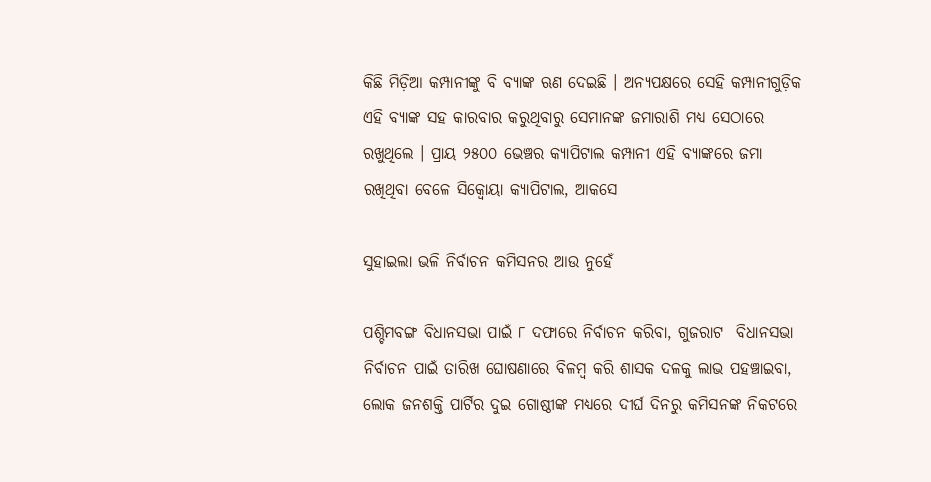କିଛି ମିଡ଼ିଆ କମ୍ପାନୀଙ୍କୁ ବି ବ୍ୟାଙ୍କ ଋଣ ଦେଇଛି । ଅନ୍ୟପକ୍ଷରେ ସେହି କମ୍ପାନୀଗୁଡ଼ିକ ଏହି ବ୍ୟାଙ୍କ ସହ କାରବାର କରୁଥିବାରୁ ସେମାନଙ୍କ ଜମାରାଶି ମଧ୍ୟ ସେଠାରେ ରଖୁଥିଲେ । ପ୍ରାୟ ୨୫୦୦ ଭେଞ୍ଚର କ୍ୟାପିଟାଲ କମ୍ପାନୀ ଏହି ବ୍ୟାଙ୍କରେ ଜମା ରଖିଥିବା ବେଳେ ସିକ୍ୱୋୟା କ୍ୟାପିଟାଲ, ଆକସେ

ସୁହାଇଲା ଭଳି ନିର୍ବାଚନ କମିସନର ଆଉ ନୁହେଁ

ପଶ୍ଚିମବଙ୍ଗ ବିଧାନସଭା ପାଇଁ ୮ ଦଫାରେ ନିର୍ବାଚନ କରିବା, ଗୁଜରାଟ  ବିଧାନସଭା ନିର୍ବାଚନ ପାଇଁ ତାରିଖ ଘୋଷଣାରେ ବିଳମ୍ୱ କରି ଶାସକ ଦଳକୁ ଲାଭ ପହଞ୍ଚାଇବା, ଲୋକ ଜନଶକ୍ତି ପାର୍ଟିର ଦୁଇ ଗୋଷ୍ଠୀଙ୍କ ମଧ୍ୟରେ ଦୀର୍ଘ ଦିନରୁ କମିସନଙ୍କ ନିକଟରେ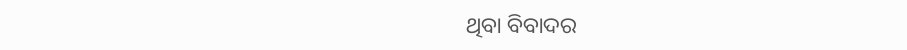ଥିବା ବିବାଦର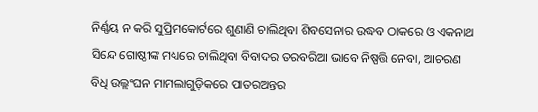ନିର୍ଣ୍ଣୟ ନ କରି ସୁପ୍ରିମକୋର୍ଟରେ ଶୁଣାଣି ଚାଲିଥିବା ଶିବସେନାର ଉଦ୍ଧବ ଠାକରେ ଓ ଏକନାଥ ସିନ୍ଦେ ଗୋଷ୍ଠୀଙ୍କ ମଧ୍ୟରେ ଚାଲିଥିବା ବିବାଦର ତରବରିଆ ଭାବେ ନିଷ୍ପତ୍ତି ନେବା, ଆଚରଣ ବିଧି ଉଲ୍ଲଂଘନ ମାମଲାଗୁଡ଼ିକରେ ପାତରଅନ୍ତର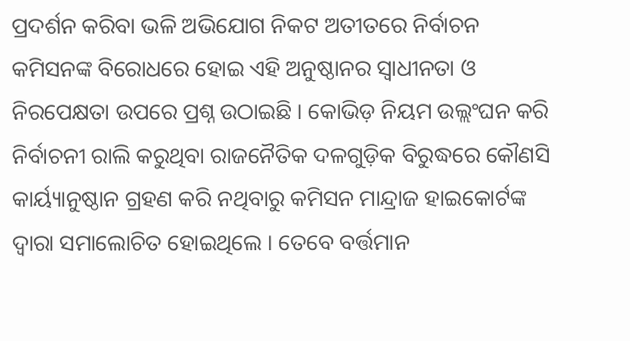ପ୍ରଦର୍ଶନ କରିବା ଭଳି ଅଭିଯୋଗ ନିକଟ ଅତୀତରେ ନିର୍ବାଚନ କମିସନଙ୍କ ବିରୋଧରେ ହୋଇ ଏହି ଅନୁଷ୍ଠାନର ସ୍ୱାଧୀନତା ଓ ନିରପେକ୍ଷତା ଉପରେ ପ୍ରଶ୍ନ ଉଠାଇଛି । କୋଭିଡ଼ ନିୟମ ଉଲ୍ଲଂଘନ କରି ନିର୍ବାଚନୀ ରାଲି କରୁଥିବା ରାଜନୈତିକ ଦଳଗୁଡ଼ିକ ବିରୁଦ୍ଧରେ କୌଣସି କାର୍ୟ୍ୟାନୁଷ୍ଠାନ ଗ୍ରହଣ କରି ନଥିବାରୁ କମିସନ ମାନ୍ଦ୍ରାଜ ହାଇକୋର୍ଟଙ୍କ ଦ୍ୱାରା ସମାଲୋଚିତ ହୋଇଥିଲେ । ତେବେ ବର୍ତ୍ତମାନ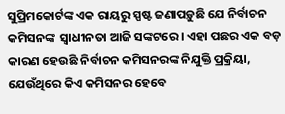ସୁପ୍ରିମକୋର୍ଟଙ୍କ ଏକ ରାୟରୁ ସ୍ପଷ୍ଟ ଜଣାପଡ଼ୁଛି ଯେ ନିର୍ବାଚନ କମିସନଙ୍କ  ସ୍ୱାଧୀନତା ଆଜି ସଙ୍କଟରେ । ଏହା ପଛର ଏକ ବଡ଼ କାରଣ ହେଉଛି ନିର୍ବାଚନ କମିସନରଙ୍କ ନିଯୁକ୍ତି ପ୍ରକ୍ରିୟା, ଯେଉଁଥିରେ କିଏ କମିସନର ହେବେ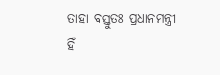ତାହା ବସ୍ତୁତଃ ପ୍ରଧାନମନ୍ତ୍ରୀ ହିଁ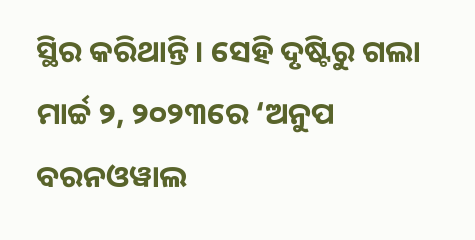ସ୍ଥିର କରିଥାନ୍ତି । ସେହି ଦୃଷ୍ଟିରୁ ଗଲା ମାର୍ଚ୍ଚ ୨, ୨୦୨୩ରେ ‘ଅନୁପ ବରନଓୱାଲ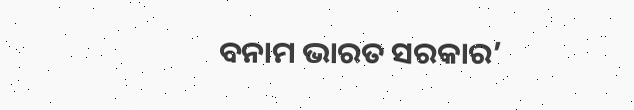ବନାମ ଭାରତ ସରକାର’